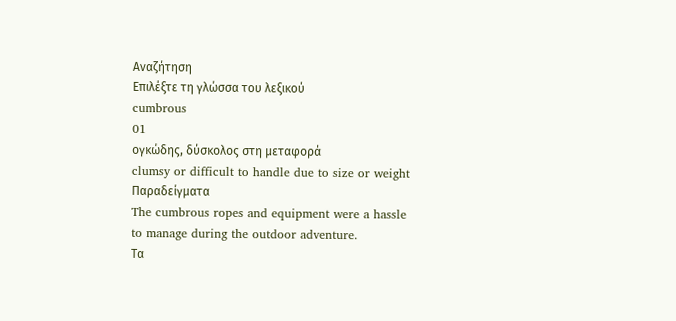Αναζήτηση
Επιλέξτε τη γλώσσα του λεξικού
cumbrous
01
ογκώδης, δύσκολος στη μεταφορά
clumsy or difficult to handle due to size or weight
Παραδείγματα
The cumbrous ropes and equipment were a hassle to manage during the outdoor adventure.
Τα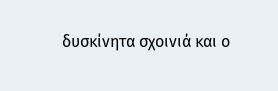δυσκίνητα σχοινιά και ο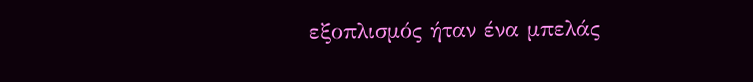εξοπλισμός ήταν ένα μπελάς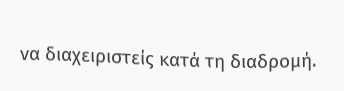να διαχειριστείς κατά τη διαδρομή.